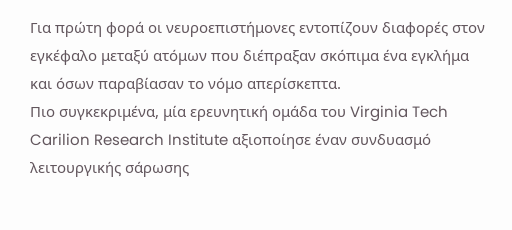Για πρώτη φορά οι νευροεπιστήμονες εντοπίζουν διαφορές στον εγκέφαλο μεταξύ ατόμων που διέπραξαν σκόπιμα ένα εγκλήμα και όσων παραβίασαν το νόμο απερίσκεπτα.
Πιο συγκεκριμένα, μία ερευνητική ομάδα του Virginia Tech Carilion Research Institute αξιοποίησε έναν συνδυασμό λειτουργικής σάρωσης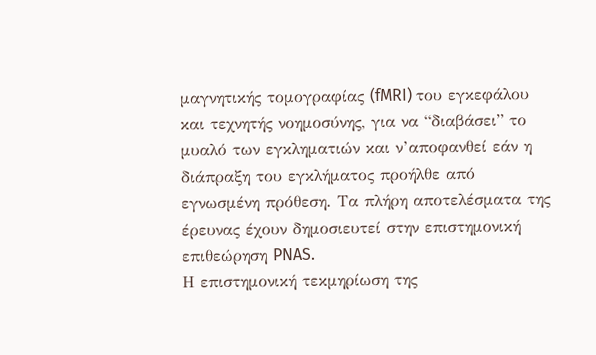μαγνητικής τομογραφίας (fMRI) του εγκεφάλου και τεχνητής νοημοσύνης, για να “διαβάσει” το μυαλό των εγκληματιών και ν’αποφανθεί εάν η διάπραξη του εγκλήματος προήλθε από εγνωσμένη πρόθεση. Τα πλήρη αποτελέσματα της έρευνας έχουν δημοσιευτεί στην επιστημονική επιθεώρηση PNAS.
Η επιστημονική τεκμηρίωση της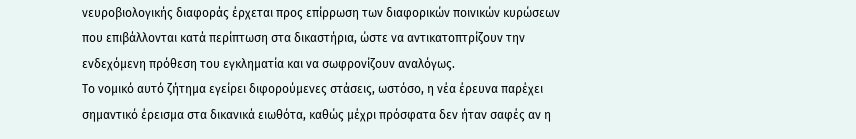νευροβιολογικής διαφοράς έρχεται προς επίρρωση των διαφορικών ποινικών κυρώσεων που επιβάλλονται κατά περίπτωση στα δικαστήρια, ώστε να αντικατοπτρίζουν την ενδεχόμενη πρόθεση του εγκληματία και να σωφρονίζουν αναλόγως.
Το νομικό αυτό ζήτημα εγείρει διφορούμενες στάσεις, ωστόσο, η νέα έρευνα παρέχει σημαντικό έρεισμα στα δικανικά ειωθότα, καθώς μέχρι πρόσφατα δεν ήταν σαφές αν η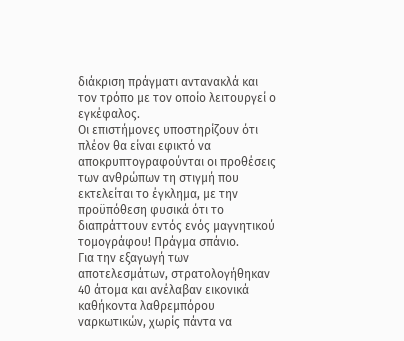διάκριση πράγματι αντανακλά και τον τρόπο με τον οποίο λειτουργεί ο εγκέφαλος.
Οι επιστήμονες υποστηρίζουν ότι πλέον θα είναι εφικτό να αποκρυπτογραφούνται οι προθέσεις των ανθρώπων τη στιγμή που εκτελείται το έγκλημα, με την προϋπόθεση φυσικά ότι το διαπράττουν εντός ενός μαγνητικού τομογράφου! Πράγμα σπάνιο.
Για την εξαγωγή των αποτελεσμάτων, στρατολογήθηκαν 40 άτομα και ανέλαβαν εικονικά καθήκοντα λαθρεμπόρου ναρκωτικών, χωρίς πάντα να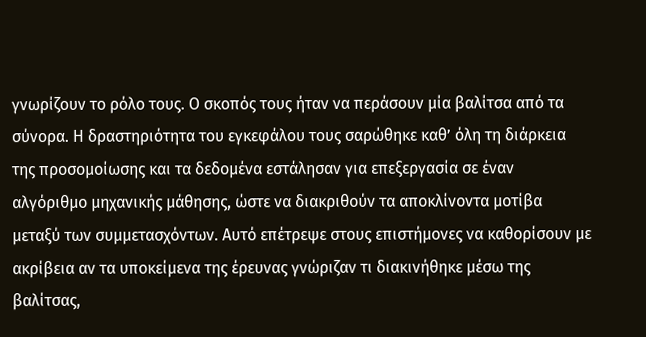γνωρίζουν το ρόλο τους. Ο σκοπός τους ήταν να περάσουν μία βαλίτσα από τα σύνορα. Η δραστηριότητα του εγκεφάλου τους σαρώθηκε καθ’ όλη τη διάρκεια της προσομοίωσης και τα δεδομένα εστάλησαν για επεξεργασία σε έναν αλγόριθμο μηχανικής μάθησης, ώστε να διακριθούν τα αποκλίνοντα μοτίβα μεταξύ των συμμετασχόντων. Αυτό επέτρεψε στους επιστήμονες να καθορίσουν με ακρίβεια αν τα υποκείμενα της έρευνας γνώριζαν τι διακινήθηκε μέσω της βαλίτσας,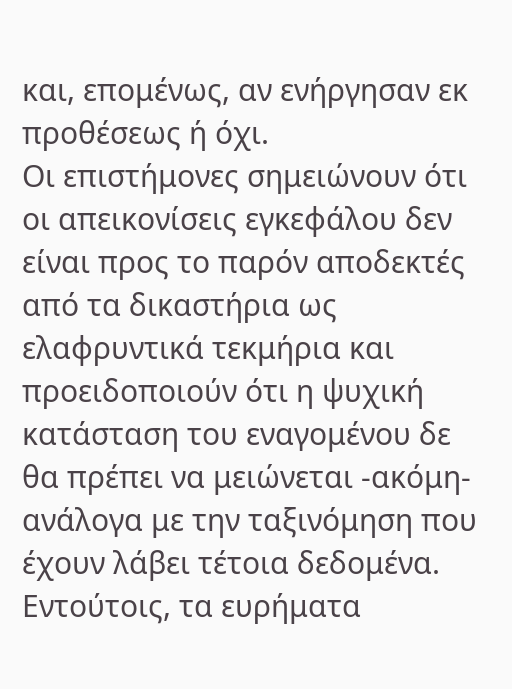και, επομένως, αν ενήργησαν εκ προθέσεως ή όχι.
Οι επιστήμονες σημειώνουν ότι οι απεικονίσεις εγκεφάλου δεν είναι προς το παρόν αποδεκτές από τα δικαστήρια ως ελαφρυντικά τεκμήρια και προειδοποιούν ότι η ψυχική κατάσταση του εναγομένου δε θα πρέπει να μειώνεται -ακόμη- ανάλογα με την ταξινόμηση που έχουν λάβει τέτοια δεδομένα. Εντούτοις, τα ευρήματα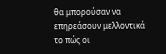θα μπορούσαν να επηρεάσουν μελλοντικά το πώς οι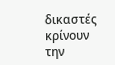δικαστές κρίνουν την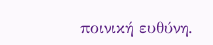ποινική ευθύνη.